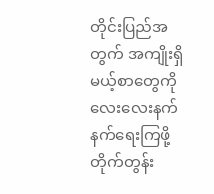တိုင်းပြည်အတွက် အကျိုးရှိမယ့်စာတွေကို လေးလေးနက်နက်ရေးကြဖို့ တိုက်တွန်း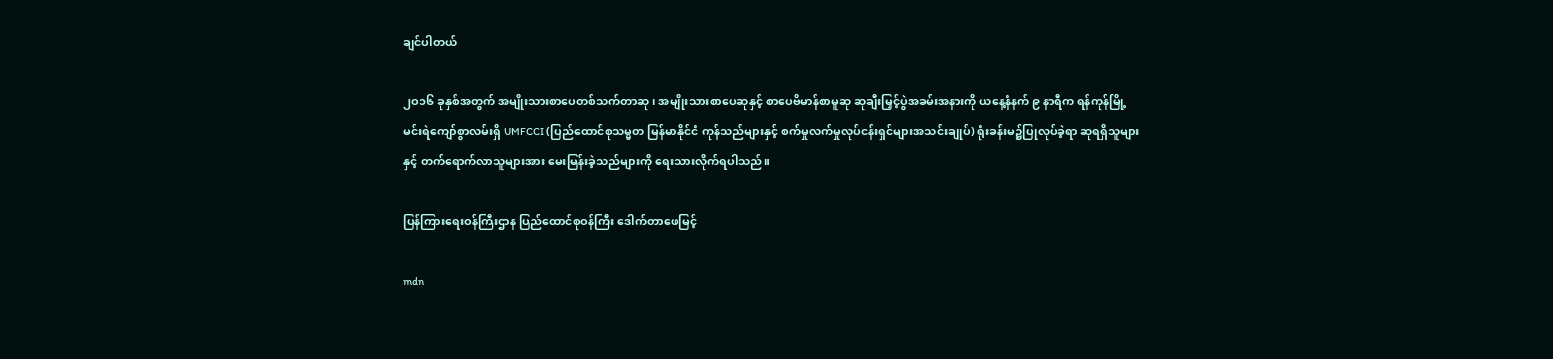ချင်ပါတယ်

၂ဝ၁၆ ခုနှစ်အတွက် အမျိုးသားစာပေတစ်သက်တာဆု၊ အမျိုးသားစာပေဆုနှင့် စာပေဗိမာန်စာမူဆု ဆုချီးမြှင့်ပွဲအခမ်းအနားကို ယနေ့နံနက် ၉ နာရီက ရန်ကုန်မြို့ မင်းရဲကျော်စွာလမ်းရှိ UMFCCI (ပြည်ထောင်စုသမ္မတ မြန်မာနိုင်ငံ ကုန်သည်များနှင့် စက်မှုလက်မှုလုပ်ငန်းရှင်များအသင်းချုပ်) ရုံးခန်းမ၌ပြုလုပ်ခဲ့ရာ ဆုရရှိသူများနှင့် တက်ရောက်လာသူများအား မေးမြန်းခဲ့သည်များကို ရေးသားလိုက်ရပါသည်။

ပြန်ကြားရေးဝန်ကြီးဌာန ပြည်ထောင်စုဝန်ကြီး ဒေါက်တာဖေမြင့်

mdn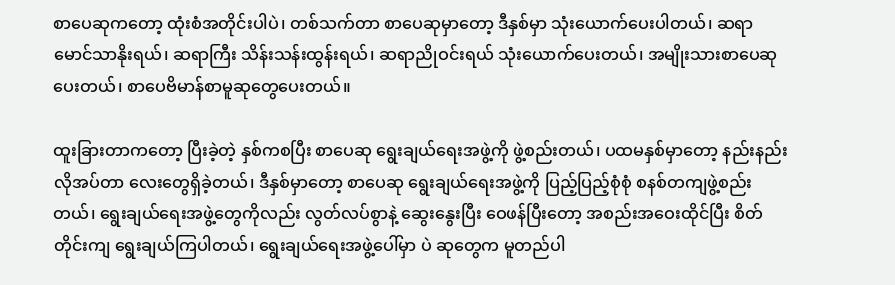စာပေဆုကတော့ ထုံးစံအတိုင်းပါပဲ၊ တစ်သက်တာ စာပေဆုမှာတော့ ဒီနှစ်မှာ သုံးယောက်ပေးပါတယ်၊ ဆရာ မောင်သာနိုးရယ်၊ ဆရာကြီး သိန်းသန်းထွန်းရယ်၊ ဆရာညိုဝင်းရယ် သုံးယောက်ပေးတယ်၊ အမျိုးသားစာပေဆုပေးတယ်၊ စာပေဗိမာန်စာမူဆုတွေပေးတယ်။

ထူးခြားတာကတော့ ပြီးခဲ့တဲ့ နှစ်ကစပြီး စာပေဆု ရွေးချယ်ရေးအဖွဲ့ကို ဖွဲ့စည်းတယ်၊ ပထမနှစ်မှာတော့ နည်းနည်းလိုအပ်တာ လေးတွေရှိခဲ့တယ်၊ ဒီနှစ်မှာတော့ စာပေဆု ရွေးချယ်ရေးအဖွဲ့ကို ပြည့်ပြည့်စုံစုံ စနစ်တကျဖွဲ့စည်းတယ်၊ ရွေးချယ်ရေးအဖွဲ့တွေကိုလည်း လွတ်လပ်စွာနဲ့ ဆွေးနွေးပြီး ဝေဖန်ပြီးတော့ အစည်းအဝေးထိုင်ပြီး စိတ်တိုင်းကျ ရွေးချယ်ကြပါတယ်၊ ရွေးချယ်ရေးအဖွဲ့ပေါ်မှာ ပဲ ဆုတွေက မူတည်ပါ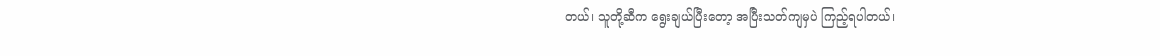တယ်၊ သူတို့ဆီက ရွေးချယ်ပြီးတော့ အပြီးသတ်ကျမှပဲ ကြည့်ရပါတယ်၊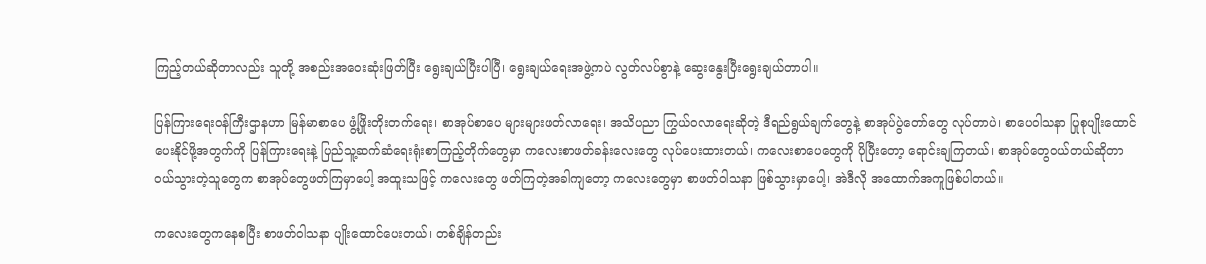ကြည့်တယ်ဆိုတာလည်း သူတို့ အစည်းအဝေးဆုံးဖြတ်ပြီး ရွေးချယ်ပြီးပါပြီ၊ ရွေးချယ်ရေးအဖွဲ့ကပဲ လွတ်လပ်စွာနဲ့ ဆွေးနွေးပြီးရွေးချယ်တာပါ။

ပြန်ကြားရေးဝန်ကြီးဌာနဟာ မြန်မာစာပေ ဖွံ့ဖြိုးတိုးတက်ရေး၊ စာအုပ်စာပေ များများဖတ်လာရေး၊ အသိပညာ ကြွယ်ဝလာရေးဆိုတဲ့ ဒီရည်ရွယ်ချက်တွေနဲ့ စာအုပ်ပွဲတော်တွေ လုပ်တာပဲ၊ စာပေဝါသနာ ပြုစုပျိုးထောင် ပေးနိုင်ဖို့အတွက်ကို ပြန်ကြားရေးနဲ့ ပြည်သူ့ဆက်ဆံရေးရုံးစာကြည့်တိုက်တွေမှာ ကလေးစာဖတ်ခန်းလေးတွေ လုပ်ပေးထားတယ်၊ ကလေးစာပေတွေကို ပိုပြီးတော့ ရောင်းချကြတယ်၊ စာအုပ်တွေဝယ်တယ်ဆိုတာ ဝယ်သွားတဲ့သူတွေက စာအုပ်တွေဖတ်ကြမှာပေါ့ အထူးသဖြင့် ကလေးတွေ ဖတ်ကြတဲ့အခါကျတော့ ကလေးတွေမှာ စာဖတ်ဝါသနာ ဖြစ်သွားမှာပေါ့၊ အဲဒီလို အထောက်အကူဖြစ်ပါတယ်။

ကလေးတွေကနေစပြီး စာဖတ်ဝါသနာ ပျိုးထောင်ပေးတယ်၊ တစ်ချိန်တည်း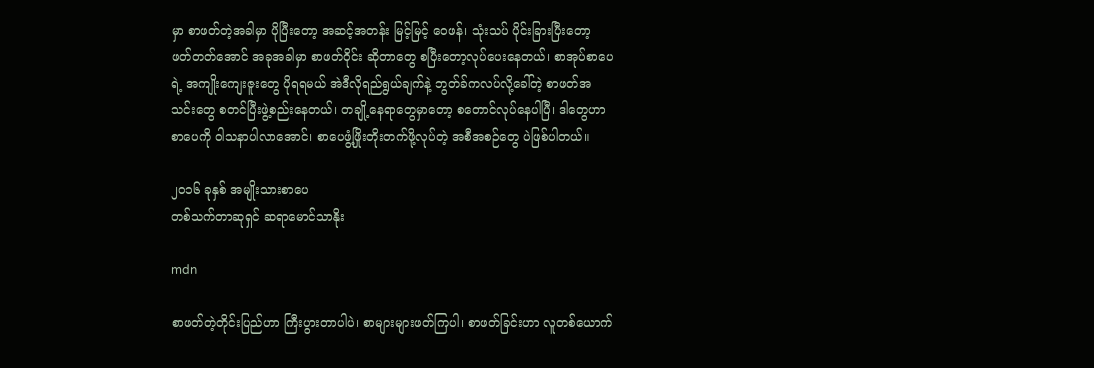မှာ စာဖတ်တဲ့အခါမှာ ပိုပြီးတော့ အဆင့်အတန်း မြင့်မြင့် ဝေဖန်၊ သုံးသပ် ပိုင်းခြားပြီးတော့ ဖတ်တတ်အောင် အခုအခါမှာ စာဖတ်ဝိုင်း ဆိုတာတွေ စပြီးတော့လုပ်ပေးနေတယ်၊ စာအုပ်စာပေရဲ့ အကျိုးကျေးဇူးတွေ ပိုရရမယ် အဲဒီလိုရည်ရွယ်ချက်နဲ့ ဘွတ်ခ်ကလပ်လို့ခေါ်တဲ့ စာဖတ်အသင်းတွေ စတင်ပြီးဖွဲ့စည်းနေတယ်၊ တချို့နေရာတွေမှာတော့ စတောင်လုပ်နေပါပြီ၊ ဒါတွေဟာ စာပေကို ဝါသနာပါလာအောင်၊ စာပေဖွံ့ဖြိုးတိုးတက်ဖို့လုပ်တဲ့ အစီအစဉ်တွေ ပဲဖြစ်ပါတယ်။

၂ဝ၁၆ ခုနှစ် အမျိုးသားစာပေ
တစ်သက်တာဆုရှင် ဆရာမောင်သာနိုး

mdn

စာဖတ်တဲ့တိုင်းပြည်ဟာ ကြီးပွားတာပါပဲ၊ စာများများဖတ်ကြပါ၊ စာဖတ်ခြင်းဟာ လူတစ်ယောက်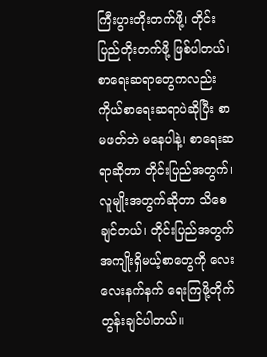ကြီးပွားတိုးတက်ဖို့၊ တိုင်းပြည်တိုးတက်ဖို့ ဖြစ်ပါတယ်၊ စာရေးဆရာတွေကလည်း ကိုယ်စာရေးဆရာပဲဆိုပြီး စာမဖတ်ဘဲ မနေပါနဲ့၊ စာရေးဆရာဆိုတာ တိုင်းပြည်အတွက်၊ လူမျိုးအတွက်ဆိုတာ သိစေချင်တယ်၊ တိုင်းပြည်အတွက် အကျိုးရှိမယ့်စာတွေကို လေးလေးနက်နက် ရေးကြဖို့တိုက်တွန်းချင်ပါတယ်။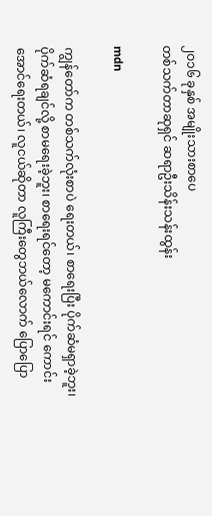၂ဝ၁၆ ခုနှစ် အမျိုးသားစာပေ
တစ်သက်တာဆုရှင် ဆရာဦးသိန်းသန်းထွန်း

mdn

ကျွန်တော်က တစ်သက်လုံးစာပဲ ရေးတယ်၊ စာရေးပြီး ပိုက်ဆံမရှာခဲ့ဘူး၊ ပိုက်ဆံရချင်လို့ စာမရေးခဲ့ဘူး၊ စာရေးရင်တော့ မကောင်းရင် ကောင်းအောင်ရေးတယ်၊ လူငယ်ဆိုတာ လူကြီးတွေဘယ်လောက် ပြောပြော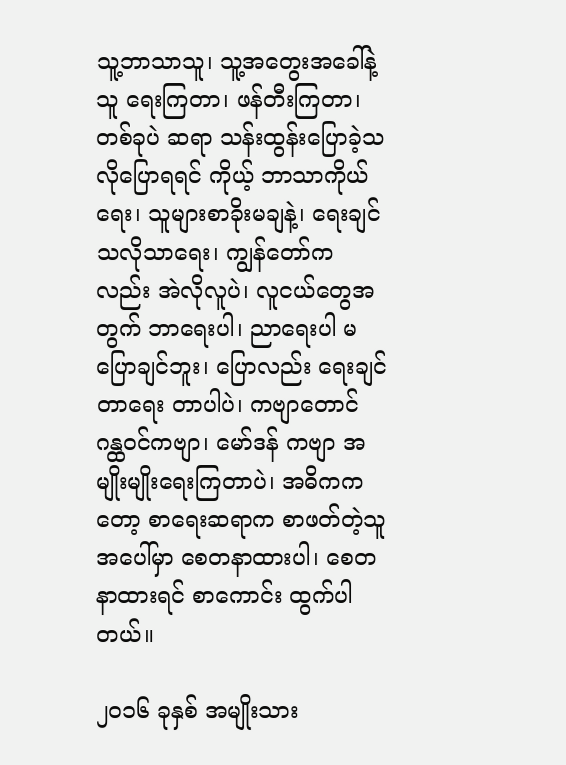သူ့ဘာသာသူ၊ သူ့အတွေးအခေါ်နဲ့သူ ရေးကြတာ၊ ဖန်တီးကြတာ၊ တစ်ခုပဲ ဆရာ သန်းထွန်းပြောခဲ့သလိုပြောရရင် ကိုယ့် ဘာသာကိုယ်ရေး၊ သူများစာခိုးမချနဲ့၊ ရေးချင် သလိုသာရေး၊ ကျွန်တော်ကလည်း အဲလိုလူပဲ၊ လူငယ်တွေအတွက် ဘာရေးပါ၊ ညာရေးပါ မပြောချင်ဘူး၊ ပြောလည်း ရေးချင်တာရေး တာပါပဲ၊ ကဗျာတောင် ဂန္ထဝင်ကဗျာ၊ မော်ဒန် ကဗျာ အမျိုးမျိုးရေးကြတာပဲ၊ အဓိကကတော့ စာရေးဆရာက စာဖတ်တဲ့သူအပေါ်မှာ စေတနာထားပါ၊ စေတနာထားရင် စာကောင်း ထွက်ပါတယ်။

၂ဝ၁၆ ခုနှစ် အမျိုးသား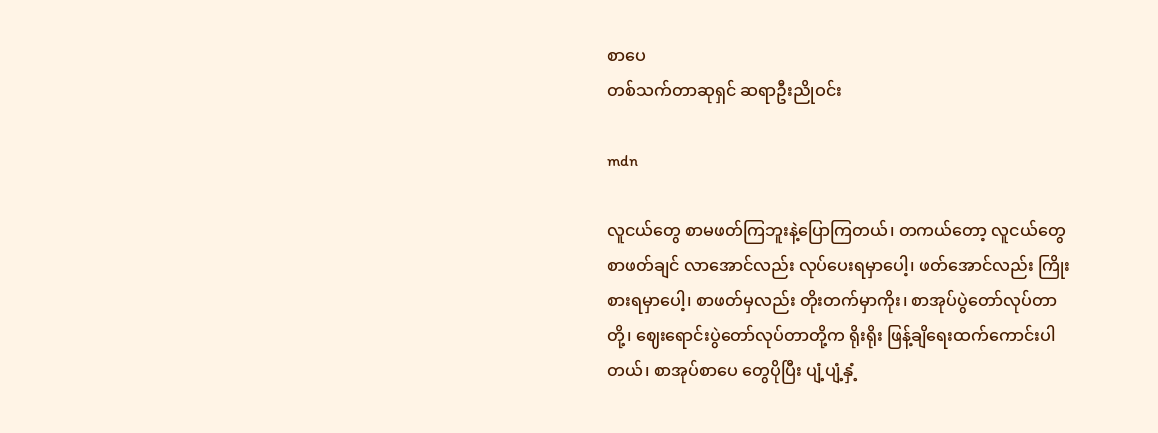စာပေ
တစ်သက်တာဆုရှင် ဆရာဦးညိုဝင်း

mdn

လူငယ်တွေ စာမဖတ်ကြဘူးနဲ့ပြောကြတယ်၊ တကယ်တော့ လူငယ်တွေ စာဖတ်ချင် လာအောင်လည်း လုပ်ပေးရမှာပေါ့၊ ဖတ်အောင်လည်း ကြိုးစားရမှာပေါ့၊ စာဖတ်မှလည်း တိုးတက်မှာကိုး၊ စာအုပ်ပွဲတော်လုပ်တာတို့၊ ဈေးရောင်းပွဲတော်လုပ်တာတို့က ရိုးရိုး ဖြန့်ချိရေးထက်ကောင်းပါတယ်၊ စာအုပ်စာပေ တွေပိုပြီး ပျံ့ပျံ့နှံ့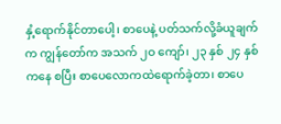နှံ့ရောက်နိုင်တာပေါ့၊ စာပေနဲ့ ပတ်သက်လို့ခံယူချက်က ကျွန်တော်က အသက် ၂ဝ ကျော်၊ ၂၃ နှစ် ၂၄ နှစ်ကနေ စပြီး စာပေလောကထဲရောက်ခဲ့တာ၊ စာပေ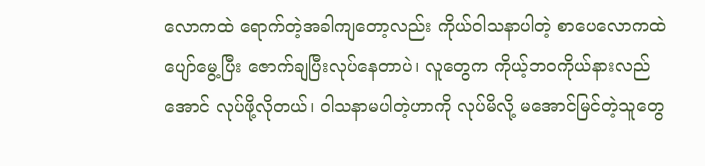လောကထဲ ရောက်တဲ့အခါကျတော့လည်း ကိုယ်ဝါသနာပါတဲ့ စာပေလောကထဲ ပျော်မွေ့ပြီး ဇောက်ချပြီးလုပ်နေတာပဲ၊ လူတွေက ကိုယ့်ဘဝကိုယ်နားလည်အောင် လုပ်ဖို့လိုတယ်၊ ဝါသနာမပါတဲ့ဟာကို လုပ်မိလို့ မအောင်မြင်တဲ့သူတွေ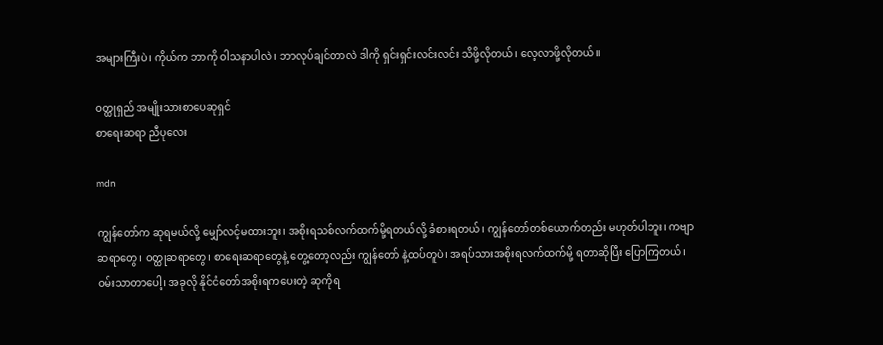အများကြီးပဲ၊ ကိုယ်က ဘာကို ဝါသနာပါလဲ၊ ဘာလုပ်ချင်တာလဲ ဒါကို ရှင်းရှင်းလင်းလင်း သိဖို့လိုတယ်၊ လေ့လာဖို့လိုတယ်။

ဝတ္ထုရှည် အမျိုးသားစာပေဆုရှင်
စာရေးဆရာ ညီပုလေး

mdn

ကျွန်တော်က ဆုရမယ်လို့ မျှော်လင့်မထားဘူး၊ အစိုးရသစ်လက်ထက်မို့ရတယ်လို့ ခံစားရတယ်၊ ကျွန်တော်တစ်ယောက်တည်း မဟုတ်ပါဘူး၊ ကဗျာဆရာတွေ၊ ဝတ္ထုဆရာတွေ၊ စာရေးဆရာတွေနဲ့ တွေ့တော့လည်း ကျွန်တော် နဲ့ထပ်တူပဲ၊ အရပ်သားအစိုးရလက်ထက်မို့ ရတာဆိုပြီး ပြောကြတယ်၊ ဝမ်းသာတာပေါ့၊ အခုလို နိုင်ငံတော်အစိုးရကပေးတဲ့ ဆုကိုရ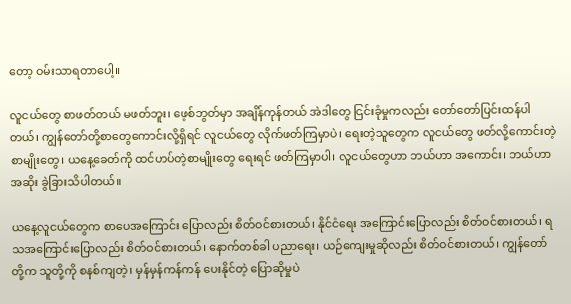တော့ ဝမ်းသာရတာပေါ့။

လူငယ်တွေ စာဖတ်တယ် မဖတ်ဘူး၊ ဖေ့စ်ဘွတ်မှာ အချိန်ကုန်တယ် အဲဒါတွေ ငြင်းခုံမှုကလည်း တော်တော်ပြင်းထန်ပါတယ်၊ ကျွန်တော်တို့စာတွေကောင်းလို့ရှိရင် လူငယ်တွေ လိုက်ဖတ်ကြမှာပဲ၊ ရေးတဲ့သူတွေက လူငယ်တွေ ဖတ်လို့ကောင်းတဲ့ စာမျိုးတွေ၊ ယနေ့ခေတ်ကို ထင်ဟပ်တဲ့စာမျိုးတွေ ရေးရင် ဖတ်ကြမှာပါ၊ လူငယ်တွေဟာ ဘယ်ဟာ အကောင်း၊ ဘယ်ဟာအဆိုး ခွဲခြားသိပါတယ်။

ယနေ့လူငယ်တွေက စာပေအကြောင်း ပြောလည်း စိတ်ဝင်စားတယ်၊ နိုင်ငံရေး အကြောင်းပြောလည်း စိတ်ဝင်စားတယ်၊ ရသအကြောင်းပြောလည်း စိတ်ဝင်စားတယ်၊ နောက်တစ်ခါ ပညာရေး၊ ယဉ်ကျေးမှုဆိုလည်း စိတ်ဝင်စားတယ်၊ ကျွန်တော်တို့က သူတို့ကို စနစ်ကျတဲ့၊ မှန်မှန်ကန်ကန် ပေးနိုင်တဲ့ ပြောဆိုမှုပဲ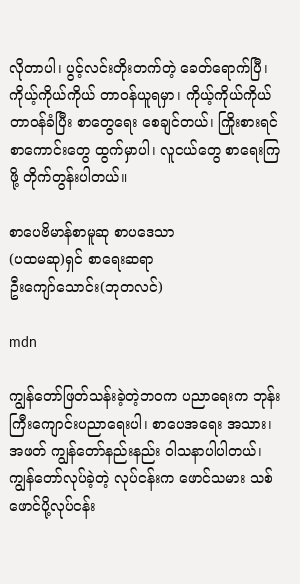လိုတာပါ၊ ပွင့်လင်းတိုးတက်တဲ့ ခေတ်ရောက်ပြီ၊ ကိုယ့်ကိုယ်ကိုယ် တာဝန်ယူရမှာ၊ ကိုယ့်ကိုယ်ကိုယ် တာဝန်ခံပြီး စာတွေရေး စေချင်တယ်၊ ကြိုးစားရင် စာကောင်းတွေ ထွက်မှာပါ၊ လူငယ်တွေ စာရေးကြဖို့ တိုက်တွန်းပါတယ်။

စာပေဗိမာန်စာမူဆု စာပဒေသာ
(ပထမဆု)ရှင် စာရေးဆရာ
ဦးကျော်သောင်း(ဘုတလင်)

mdn

ကျွန်တော်ဖြတ်သန်းခဲ့တဲ့ဘဝက ပညာရေးက ဘုန်းကြီးကျောင်းပညာရေးပါ၊ စာပေအရေး အသား၊ အဖတ် ကျွန်တော်နည်းနည်း ဝါသနာပါပါတယ်၊ ကျွန်တော်လုပ်ခဲ့တဲ့ လုပ်ငန်းက ဖောင်သမား သစ်ဖောင်ပို့လုပ်ငန်း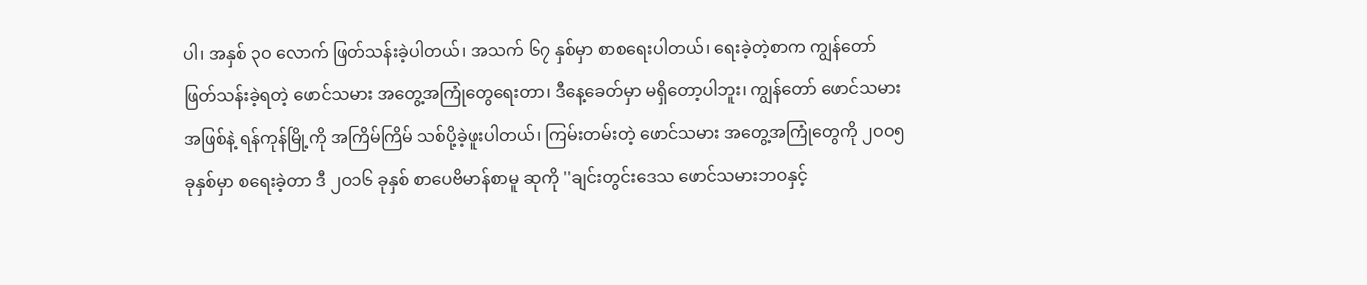ပါ၊ အနှစ် ၃ဝ လောက် ဖြတ်သန်းခဲ့ပါတယ်၊ အသက် ၆၇ နှစ်မှာ စာစရေးပါတယ်၊ ရေးခဲ့တဲ့စာက ကျွန်တော်ဖြတ်သန်းခဲ့ရတဲ့ ဖောင်သမား အတွေ့အကြုံတွေရေးတာ၊ ဒီနေ့ခေတ်မှာ မရှိတော့ပါဘူး၊ ကျွန်တော် ဖောင်သမားအဖြစ်နဲ့ ရန်ကုန်မြို့ကို အကြိမ်ကြိမ် သစ်ပို့ခဲ့ဖူးပါတယ်၊ ကြမ်းတမ်းတဲ့ ဖောင်သမား အတွေ့အကြုံတွေကို ၂ဝဝ၅ ခုနှစ်မှာ စရေးခဲ့တာ ဒီ ၂ဝ၁၆ ခုနှစ် စာပေဗိမာန်စာမူ ဆုကို ''ချင်းတွင်းဒေသ ဖောင်သမားဘဝနှင့်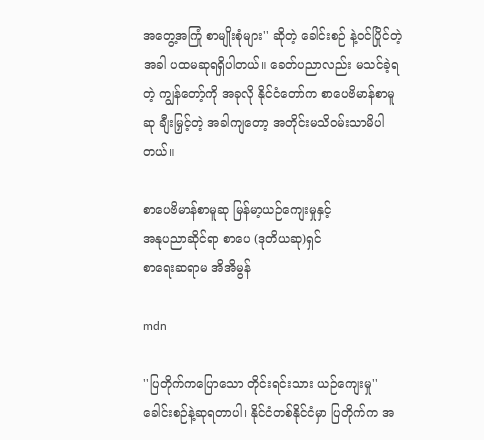အတွေ့အကြုံ စာမျိုးစုံများ'' ဆိုတဲ့ ခေါင်းစဉ် နဲ့ဝင်ပြိုင်တဲ့အခါ ပထမဆုရရှိပါတယ်။ ခေတ်ပညာလည်း မသင်ခဲ့ရတဲ့ ကျွန်တော့်ကို အခုလို နိုင်ငံတော်က စာပေဗိမာန်စာမူဆု ချီးမြှင့်တဲ့ အခါကျတော့ အတိုင်းမသိဝမ်းသာမိပါတယ်။

စာပေဗိမာန်စာမူဆု မြန်မာ့ယဉ်ကျေးမှုနှင့်
အနုပညာဆိုင်ရာ စာပေ (ဒုတိယဆု)ရှင်
စာရေးဆရာမ အိအိမွန်

mdn

''ပြတိုက်ကပြောသော တိုင်းရင်းသား ယဉ်ကျေးမှု''ခေါင်းစဉ်နဲ့ဆုရတာပါ၊ နိုင်ငံတစ်နိုင်ငံမှာ ပြတိုက်က အ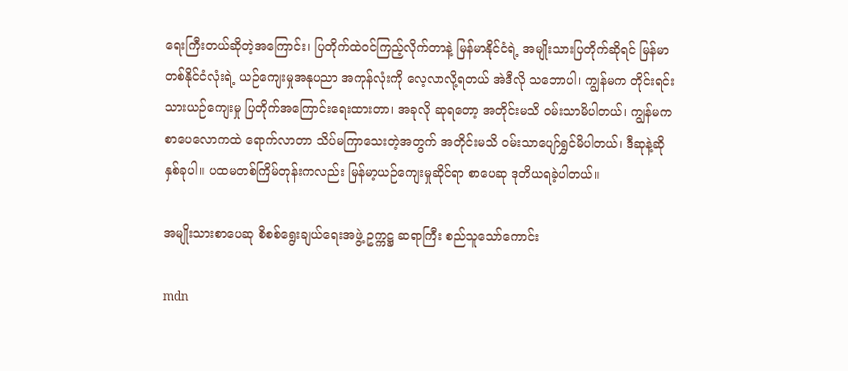ရေးကြီးတယ်ဆိုတဲ့အကြောင်း၊ ပြတိုက်ထဲဝင်ကြည့်လိုက်တာနဲ့ မြန်မာနိုင်ငံရဲ့ အမျိုးသားပြတိုက်ဆိုရင် မြန်မာ တစ်နိုင်ငံလုံးရဲ့ ယဉ်ကျေးမှုအနုပညာ အကုန်လုံးကို လေ့လာလို့ရတယ် အဲဒီလို သဘောပါ၊ ကျွန်မက တိုင်းရင်းသားယဉ်ကျေးမှု ပြတိုက်အကြောင်းရေးထားတာ၊ အခုလို ဆုရတော့ အတိုင်းမသိ ဝမ်းသာမိပါတယ်၊ ကျွန်မကစာပေလောကထဲ ရောက်လာတာ သိပ်မကြာသေးတဲ့အတွက် အတိုင်းမသိ ဝမ်းသာပျော်ရွှင်မိပါတယ်၊ ဒီဆုနဲ့ဆို နှစ်ခုပါ။ ပထမတစ်ကြိမ်တုန်းကလည်း မြန်မာ့ယဉ်ကျေးမှုဆိုင်ရာ စာပေဆု ဒုတိယရခဲ့ပါတယ်။

အမျိုးသားစာပေဆု စိစစ်ရွေးချယ်ရေးအဖွဲ့ ဥက္ကဋ္ဌ ဆရာကြီး စည်သူသော်ကောင်း

mdn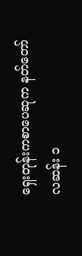ရှေးတုန်းကစာပေဆုက နတ်တော် လဆန်း ၁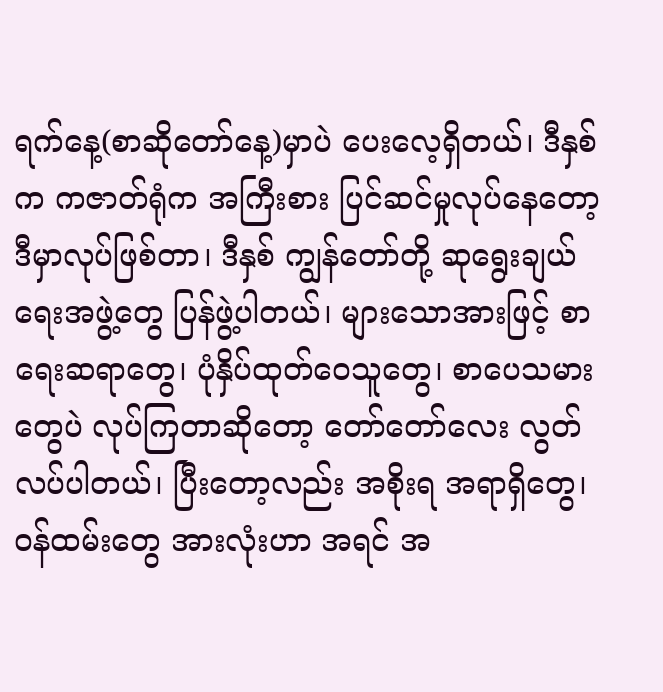ရက်နေ့(စာဆိုတော်နေ့)မှာပဲ ပေးလေ့ရှိတယ်၊ ဒီနှစ်က ကဇာတ်ရုံက အကြီးစား ပြင်ဆင်မှုလုပ်နေတော့ ဒီမှာလုပ်ဖြစ်တာ၊ ဒီနှစ် ကျွန်တော်တို့ ဆုရွေးချယ်ရေးအဖွဲ့တွေ ပြန်ဖွဲ့ပါတယ်၊ များသောအားဖြင့် စာရေးဆရာတွေ၊ ပုံနှိပ်ထုတ်ဝေသူတွေ၊ စာပေသမားတွေပဲ လုပ်ကြတာဆိုတော့ တော်တော်လေး လွတ်လပ်ပါတယ်၊ ပြီးတော့လည်း အစိုးရ အရာရှိတွေ၊ ဝန်ထမ်းတွေ အားလုံးဟာ အရင် အ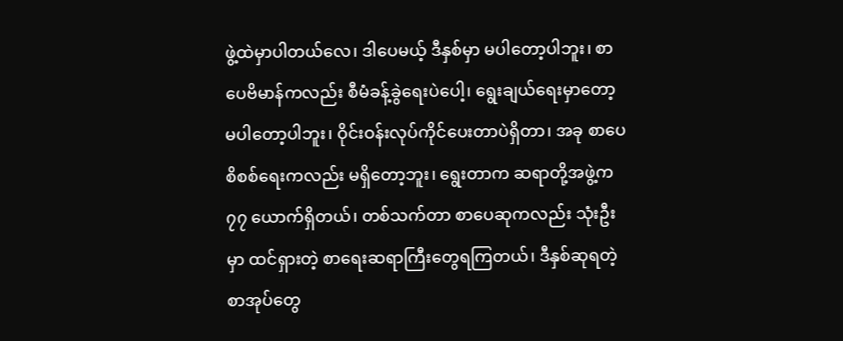ဖွဲ့ထဲမှာပါတယ်လေ၊ ဒါပေမယ့် ဒီနှစ်မှာ မပါတော့ပါဘူး၊ စာပေဗိမာန်ကလည်း စီမံခန့်ခွဲရေးပဲပေါ့၊ ရွေးချယ်ရေးမှာတော့ မပါတော့ပါဘူး၊ ဝိုင်းဝန်းလုပ်ကိုင်ပေးတာပဲရှိတာ၊ အခု စာပေစိစစ်ရေးကလည်း မရှိတော့ဘူး၊ ရွေးတာက ဆရာတို့အဖွဲ့က ၇၇ ယောက်ရှိတယ်၊ တစ်သက်တာ စာပေဆုကလည်း သုံးဦးမှာ ထင်ရှားတဲ့ စာရေးဆရာကြီးတွေရကြတယ်၊ ဒီနှစ်ဆုရတဲ့ စာအုပ်တွေ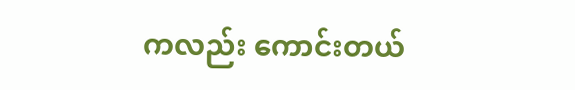ကလည်း ကောင်းတယ်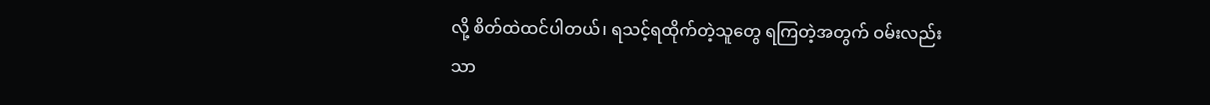လို့ စိတ်ထဲထင်ပါတယ်၊ ရသင့်ရထိုက်တဲ့သူတွေ ရကြတဲ့အတွက် ဝမ်းလည်းသာ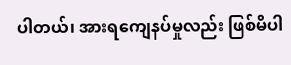ပါတယ်၊ အားရကျေနပ်မှုလည်း ဖြစ်မိပါ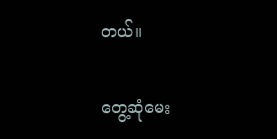တယ်။

တွေ့ဆုံမေး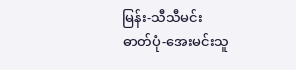မြန်း-သီသီမင်း
ဓာတ်ပုံ-အေးမင်းသူ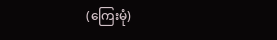(ကြေးမုံ)